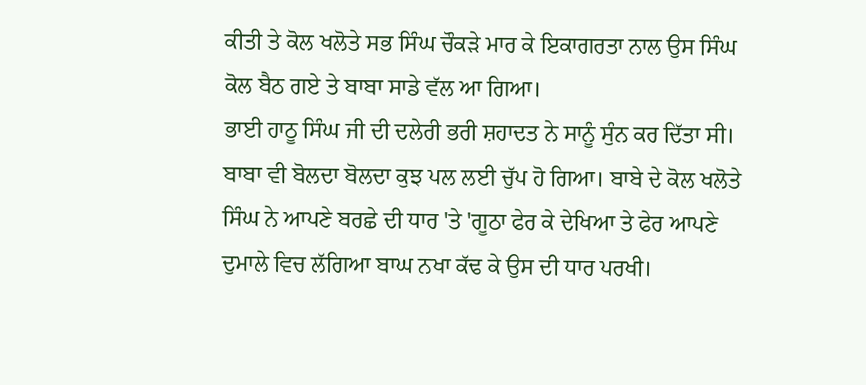ਕੀਤੀ ਤੇ ਕੋਲ ਖਲੋਤੇ ਸਭ ਸਿੰਘ ਚੌਕੜੇ ਮਾਰ ਕੇ ਇਕਾਗਰਤਾ ਨਾਲ ਉਸ ਸਿੰਘ ਕੋਲ ਬੈਠ ਗਏ ਤੇ ਬਾਬਾ ਸਾਡੇ ਵੱਲ ਆ ਗਿਆ।
ਭਾਈ ਹਾਠੂ ਸਿੰਘ ਜੀ ਦੀ ਦਲੇਰੀ ਭਰੀ ਸ਼ਹਾਦਤ ਨੇ ਸਾਨੂੰ ਸੁੰਨ ਕਰ ਦਿੱਤਾ ਸੀ। ਬਾਬਾ ਵੀ ਬੋਲਦਾ ਬੋਲਦਾ ਕੁਝ ਪਲ ਲਈ ਚੁੱਪ ਹੋ ਗਿਆ। ਬਾਬੇ ਦੇ ਕੋਲ ਖਲੋਤੇ ਸਿੰਘ ਨੇ ਆਪਣੇ ਬਰਛੇ ਦੀ ਧਾਰ 'ਤੇ 'ਗੂਠਾ ਫੇਰ ਕੇ ਦੇਖਿਆ ਤੇ ਫੇਰ ਆਪਣੇ ਦੁਮਾਲੇ ਵਿਚ ਲੱਗਿਆ ਬਾਘ ਨਖਾ ਕੱਢ ਕੇ ਉਸ ਦੀ ਧਾਰ ਪਰਖੀ।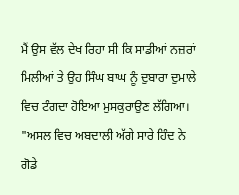ਮੈਂ ਉਸ ਵੱਲ ਦੇਖ ਰਿਹਾ ਸੀ ਕਿ ਸਾਡੀਆਂ ਨਜ਼ਰਾਂ ਮਿਲੀਆਂ ਤੇ ਉਹ ਸਿੰਘ ਬਾਘ ਨੂੰ ਦੁਬਾਰਾ ਦੁਮਾਲੇ ਵਿਚ ਟੰਗਦਾ ਹੋਇਆ ਮੁਸਕੁਰਾਉਣ ਲੱਗਿਆ।
"ਅਸਲ ਵਿਚ ਅਬਦਾਲੀ ਅੱਗੇ ਸਾਰੇ ਹਿੰਦ ਨੇ ਗੋਡੇ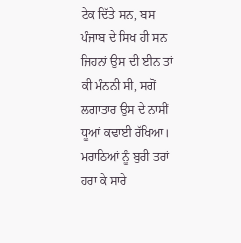ਟੇਕ ਦਿੱਤੇ ਸਨ, ਬਸ ਪੰਜਾਬ ਦੇ ਸਿਖ ਹੀ ਸਨ ਜਿਹਨਾਂ ਉਸ ਦੀ ਈਨ ਤਾਂ ਕੀ ਮੰਨਨੀ ਸੀ, ਸਗੋਂ ਲਗਾਤਾਰ ਉਸ ਦੇ ਨਾਸੀਂ ਧੂਆਂ ਕਢਾਈ ਰੱਖਿਆ। ਮਰਾਠਿਆਂ ਨੂੰ ਬੁਰੀ ਤਰਾਂ ਹਰਾ ਕੇ ਸਾਰੇ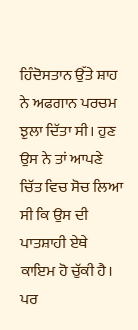ਹਿੰਦੋਸਤਾਨ ਉੱਤੇ ਸ਼ਾਹ ਨੇ ਅਫਗਾਨ ਪਰਚਮ ਝੁਲਾ ਦਿੱਤਾ ਸੀ। ਹੁਣ ਉਸ ਨੇ ਤਾਂ ਆਪਣੇ ਚਿੱਤ ਵਿਚ ਸੋਚ ਲਿਆ ਸੀ ਕਿ ਉਸ ਦੀ ਪਾਤਸ਼ਾਹੀ ਏਥੇ ਕਾਇਮ ਹੋ ਚੁੱਕੀ ਹੈ। ਪਰ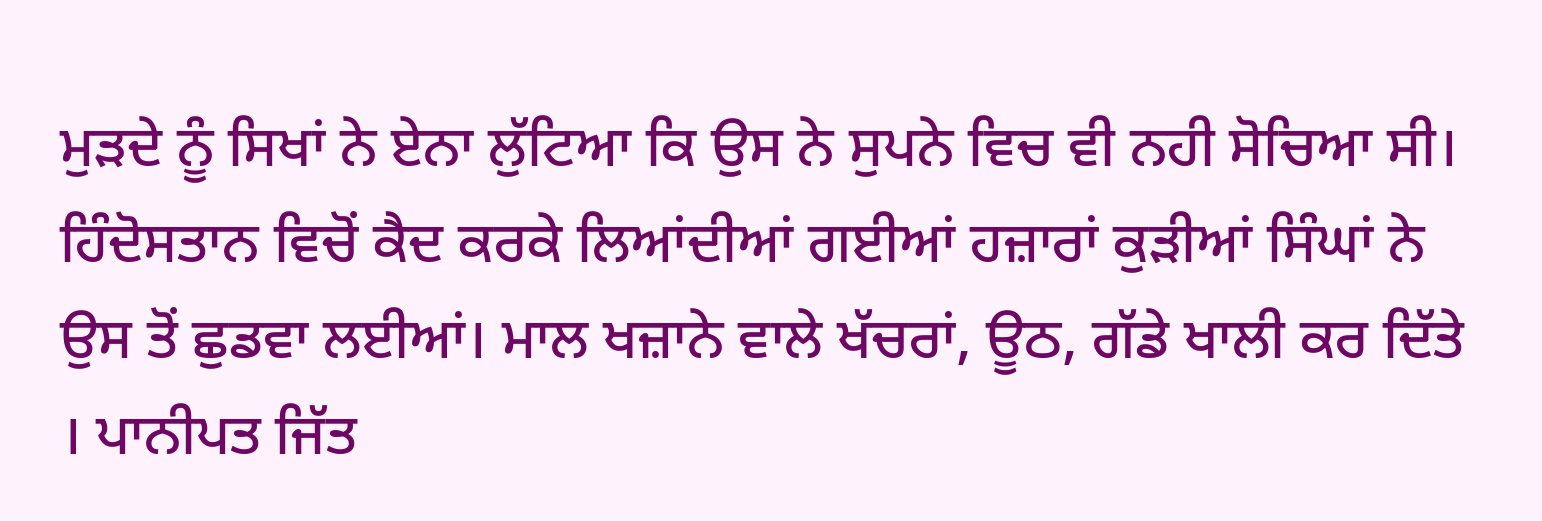ਮੁੜਦੇ ਨੂੰ ਸਿਖਾਂ ਨੇ ਏਨਾ ਲੁੱਟਿਆ ਕਿ ਉਸ ਨੇ ਸੁਪਨੇ ਵਿਚ ਵੀ ਨਹੀ ਸੋਚਿਆ ਸੀ। ਹਿੰਦੋਸਤਾਨ ਵਿਚੋਂ ਕੈਦ ਕਰਕੇ ਲਿਆਂਦੀਆਂ ਗਈਆਂ ਹਜ਼ਾਰਾਂ ਕੁੜੀਆਂ ਸਿੰਘਾਂ ਨੇ ਉਸ ਤੋਂ ਛੁਡਵਾ ਲਈਆਂ। ਮਾਲ ਖਜ਼ਾਨੇ ਵਾਲੇ ਖੱਚਰਾਂ, ਊਠ, ਗੱਡੇ ਖਾਲੀ ਕਰ ਦਿੱਤੇ । ਪਾਨੀਪਤ ਜਿੱਤ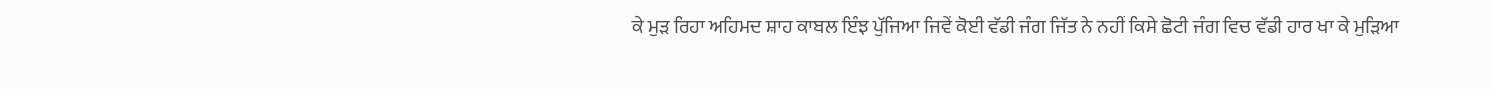ਕੇ ਮੁੜ ਰਿਹਾ ਅਹਿਮਦ ਸ਼ਾਹ ਕਾਬਲ ਇੰਝ ਪੁੱਜਿਆ ਜਿਵੇਂ ਕੋਈ ਵੱਡੀ ਜੰਗ ਜਿੱਤ ਨੇ ਨਹੀਂ ਕਿਸੇ ਛੋਟੀ ਜੰਗ ਵਿਚ ਵੱਡੀ ਹਾਰ ਖਾ ਕੇ ਮੁੜਿਆ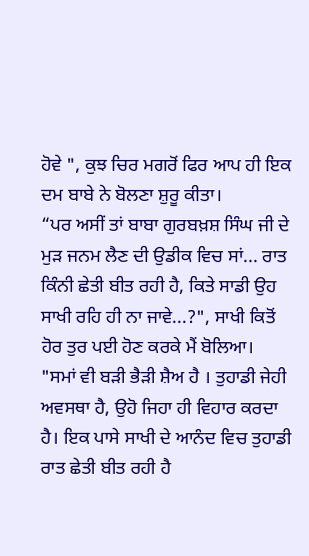ਹੋਵੇ ", ਕੁਝ ਚਿਰ ਮਗਰੋਂ ਫਿਰ ਆਪ ਹੀ ਇਕ ਦਮ ਬਾਬੇ ਨੇ ਬੋਲਣਾ ਸ਼ੁਰੂ ਕੀਤਾ।
“ਪਰ ਅਸੀਂ ਤਾਂ ਬਾਬਾ ਗੁਰਬਖ਼ਸ਼ ਸਿੰਘ ਜੀ ਦੇ ਮੁੜ ਜਨਮ ਲੈਣ ਦੀ ਉਡੀਕ ਵਿਚ ਸਾਂ... ਰਾਤ ਕਿੰਨੀ ਛੇਤੀ ਬੀਤ ਰਹੀ ਹੈ, ਕਿਤੇ ਸਾਡੀ ਉਹ ਸਾਖੀ ਰਹਿ ਹੀ ਨਾ ਜਾਵੇ...?", ਸਾਖੀ ਕਿਤੋਂ ਹੋਰ ਤੁਰ ਪਈ ਹੋਣ ਕਰਕੇ ਮੈਂ ਬੋਲਿਆ।
"ਸਮਾਂ ਵੀ ਬੜੀ ਭੈੜੀ ਸ਼ੈਅ ਹੈ । ਤੁਹਾਡੀ ਜੇਹੀ ਅਵਸਥਾ ਹੈ, ਉਹੋ ਜਿਹਾ ਹੀ ਵਿਹਾਰ ਕਰਦਾ ਹੈ। ਇਕ ਪਾਸੇ ਸਾਖੀ ਦੇ ਆਨੰਦ ਵਿਚ ਤੁਹਾਡੀ ਰਾਤ ਛੇਤੀ ਬੀਤ ਰਹੀ ਹੈ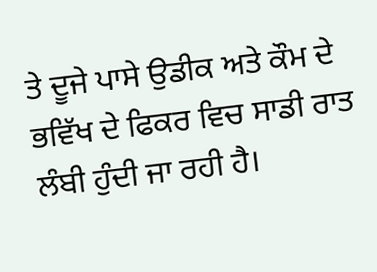ਤੇ ਦੂਜੇ ਪਾਸੇ ਉਡੀਕ ਅਤੇ ਕੌਮ ਦੇ ਭਵਿੱਖ ਦੇ ਫਿਕਰ ਵਿਚ ਸਾਡੀ ਰਾਤ ਲੰਬੀ ਹੁੰਦੀ ਜਾ ਰਹੀ ਹੈ।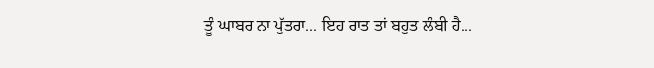ਤੂੰ ਘਾਬਰ ਨਾ ਪੁੱਤਰਾ... ਇਹ ਰਾਤ ਤਾਂ ਬਹੁਤ ਲੰਬੀ ਹੈ...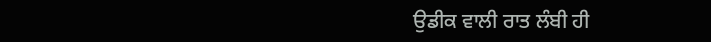ਉਡੀਕ ਵਾਲੀ ਰਾਤ ਲੰਬੀ ਹੀ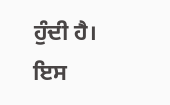ਹੁੰਦੀ ਹੈ। ਇਸ